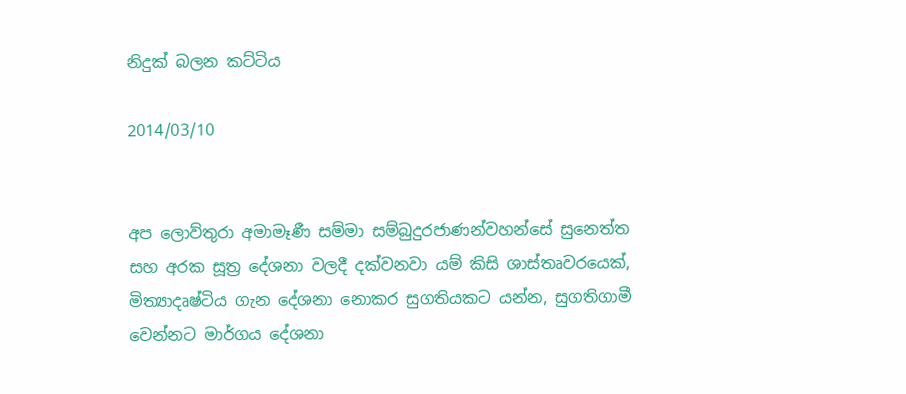නිදුක් බලන කට්ටිය

2014/03/10


අප ලොව්තුරා අමාමෑණී සම්මා සම්බුදුරජාණන්වහන්සේ සුනෙත්ත සහ අරක සූත්‍ර දේශනා වලදී දක්වනවා යම් කිසි ශාස්තෘවරයෙක්, මිත්‍යාදෘෂ්ටිය ගැන දේශනා නොකර සුගතියකට යන්න, සුගතිගාමී වෙන්නට මාර්ගය දේශනා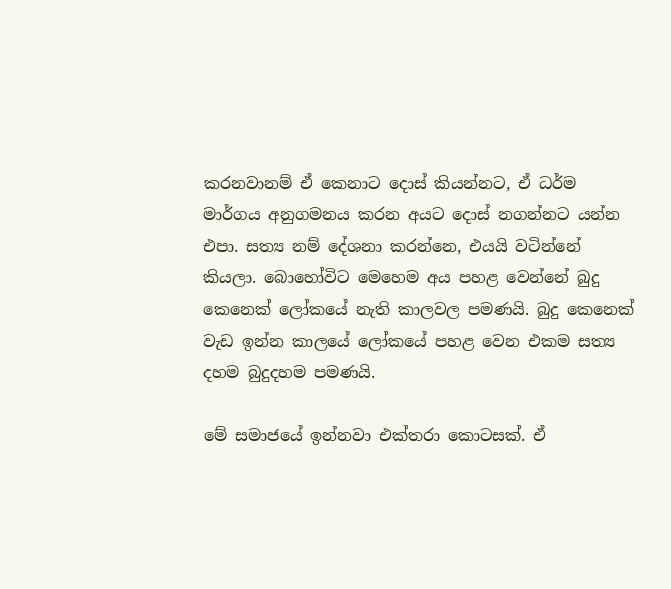කරනවානම් ඒ කෙනාට දොස් කියන්නට, ඒ ධර්ම මාර්ගය අනුගමනය කරන අයට දොස් නගන්නට යන්න එපා. සත්‍ය නම් දේශනා කරන්නෙ, එයයි වටින්නේ කියලා. බොහෝවිට මෙහෙම අය පහළ වෙන්නේ බුදු කෙනෙක් ලෝකයේ නැති කාලවල පමණයි. බුදු කෙනෙක් වැඩ ඉන්න කාලයේ ලෝකයේ පහළ වෙන එකම සත්‍ය දහම බුදුදහම පමණයි.

මේ සමාජයේ ඉන්නවා එක්තරා කොටසක්. ඒ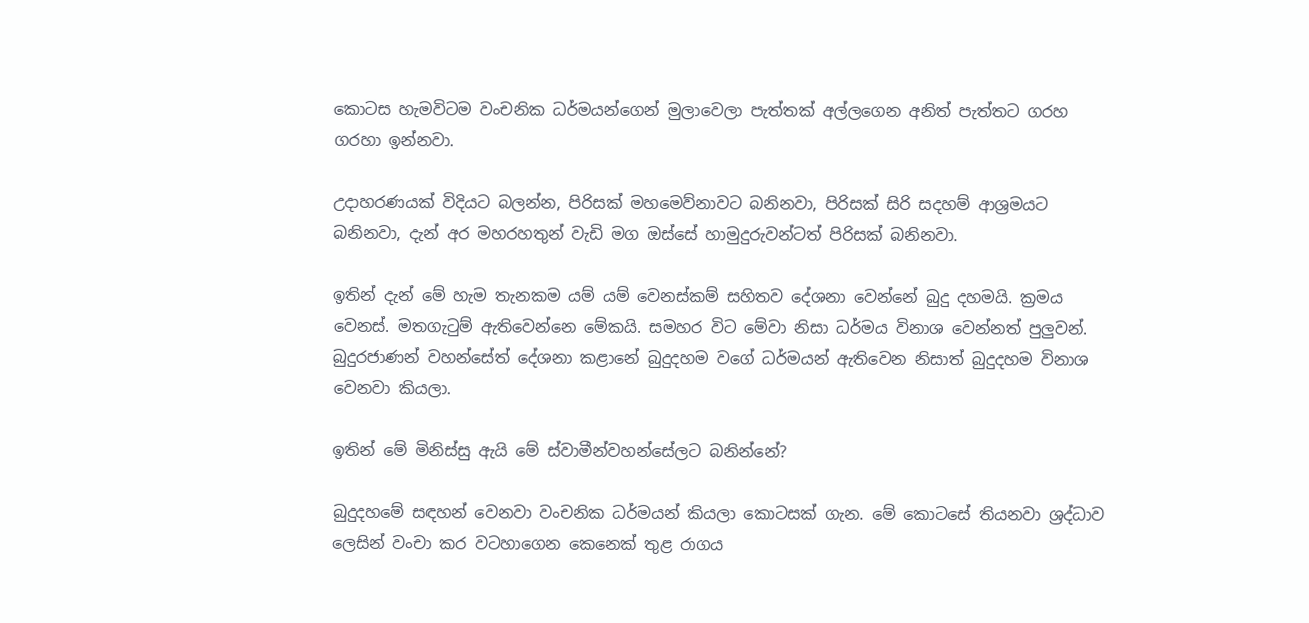කොටස හැමවිටම වංචනික ධර්මයන්ගෙන් මුලාවෙලා පැත්තක් අල්ලගෙන අනිත් පැත්තට ගරහ ගරහා ඉන්නවා.

උදාහරණයක් විදියට බලන්න, පිරිසක් මහමෙව්නාවට බනිනවා, පිරිසක් සිරි සදහම් ආශ්‍රමයට බනිනවා, දැන් අර මහරහතුන් වැඩි මග ඔස්සේ හාමුදුරුවන්ටත් පිරිසක් බනිනවා.

ඉතින් දැන් මේ හැම තැනකම යම් යම් වෙනස්කම් සහිතව දේශනා වෙන්නේ බුදු දහමයි. ක්‍රමය වෙනස්. මතගැටුම් ඇතිවෙන්නෙ මේකයි. සමහර විට මේවා නිසා ධර්මය විනාශ වෙන්නත් පුලුවන්. බුදුරජාණන් වහන්සේත් දේශනා කළානේ බුදුදහම වගේ ධර්මයන් ඇතිවෙන නිසාත් බුදුදහම විනාශ වෙනවා කියලා.

ඉතින් මේ මිනිස්සු ඇයි මේ ස්වාමීන්වහන්සේලට බනින්නේ?

බුදුදහමේ සඳහන් වෙනවා වංචනික ධර්මයන් කියලා කොටසක් ගැන. මේ කොටසේ තියනවා ශ්‍රද්ධාව ලෙසින් වංචා කර වටහාගෙන කෙනෙක් තුළ රාගය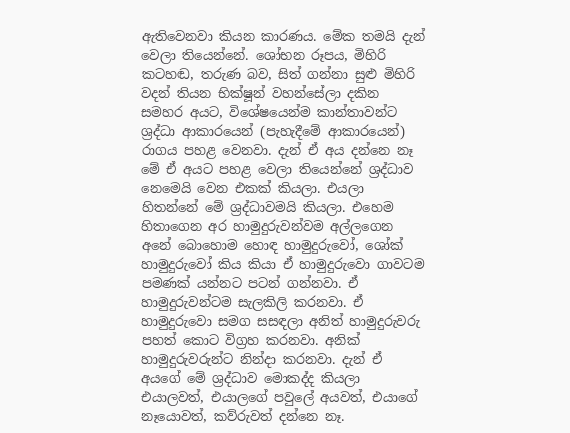ඇතිවෙනවා කියන කාරණය. මේක තමයි දැන් වෙලා තියෙන්නේ. ශෝභන රූපය, මිහිරි කටහඬ, තරුණ බව, සිත් ගන්නා සුළු මිහිරි වදන් තියන භික්ෂූන් වහන්සේලා දකින සමහර අයට, විශේෂයෙන්ම කාන්තාවන්ට ශ්‍රද්ධා ආකාරයෙන් (පැහැදීමේ ආකාරයෙන්) රාගය පහළ වෙනවා. දැන් ඒ අය දන්නෙ නෑ මේ ඒ අයට පහළ වෙලා තියෙන්නේ ශ්‍රද්ධාව නෙමෙයි වෙන එකක් කියලා. එයලා හිතන්නේ මේ ශ්‍රද්ධාවමයි කියලා. එහෙම හිතාගෙන අර හාමුදුරුවන්වම අල්ලගෙන අනේ බොහොම හොඳ හාමුදුරුවෝ, ශෝක් හාමුදුරුවෝ කිය කියා ඒ හාමුදුරුවො ගාවටම පමණක් යන්නට පටන් ගන්නවා. ඒ හාමුදුරුවන්ටම සැලකිලි කරනවා. ඒ හාමුදුරුවො සමග සසඳලා අනිත් හාමුදුරුවරු පහත් කොට විග්‍රහ කරනවා. අනික් හාමුදුරුවරුන්ට නින්දා කරනවා. දැන් ඒ අයගේ මේ ශ්‍රද්ධාව මොකද්ද කියලා එයාලවත්, එයාලගේ පවුලේ අයවත්, එයාගේ නෑයොවත්, කව්රුවත් දන්නෙ නෑ.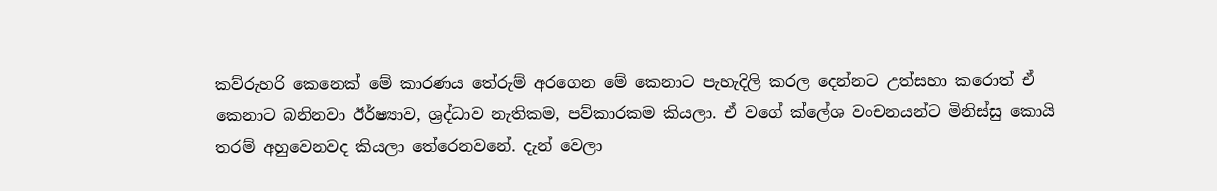කව්රුහරි කෙනෙක් මේ කාරණය තේරුම් අරගෙන මේ කෙනාට පැහැදිලි කරල දෙන්නට උත්සහා කරොත් ඒ කෙනාට බනිනවා ඊර්ෂ්‍යාව, ශ්‍රද්ධාව නැතිකම, පව්කාරකම කියලා. ඒ වගේ ක්ලේශ වංචනයන්ට මිනිස්සු කොයි තරම් අහුවෙනවද කියලා තේරෙනවනේ. දැන් වෙලා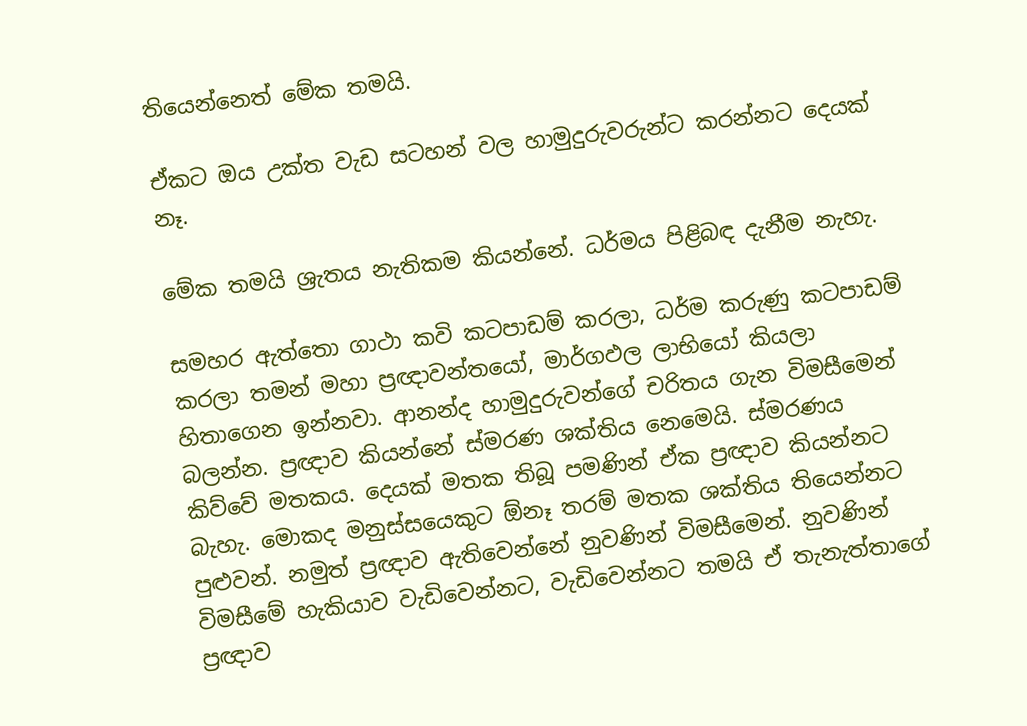තියෙන්නෙත් මේක තමයි.

ඒකට ඔය උක්ත වැඩ සටහන් වල හාමුදුරුවරුන්ට කරන්නට දෙයක් නෑ.

මේක තමයි ශ්‍රැතය නැතිකම කියන්නේ. ධර්මය පිළිබඳ දැනීම නැහැ.

සමහර ඇත්තො ගාථා කවි කටපාඩම් කරලා, ධර්ම කරුණු කටපාඩම් කරලා තමන් මහා ප්‍රඥාවන්තයෝ, මාර්ගඵල ලාභියෝ කියලා හිතාගෙන ඉන්නවා. ආනන්ද හාමුදුරුවන්ගේ චරිතය ගැන විමසීමෙන් බලන්න. ප්‍රඥාව කියන්නේ ස්මරණ ශක්තිය නෙමෙයි. ස්මරණය කිව්වේ මතකය. දෙයක් මතක තිබූ පමණින් ඒක ප්‍රඥාව කියන්නට බැහැ. මොකද මනුස්සයෙකුට ඕනෑ තරම් මතක ශක්තිය තියෙන්නට පුළුවන්. නමුත් ප්‍රඥාව ඇතිවෙන්නේ නුවණින් විමසීමෙන්. නුවණින් විමසීමේ හැකියාව වැඩිවෙන්නට, වැඩිවෙන්නට තමයි ඒ තැනැත්තාගේ ප්‍රඥාව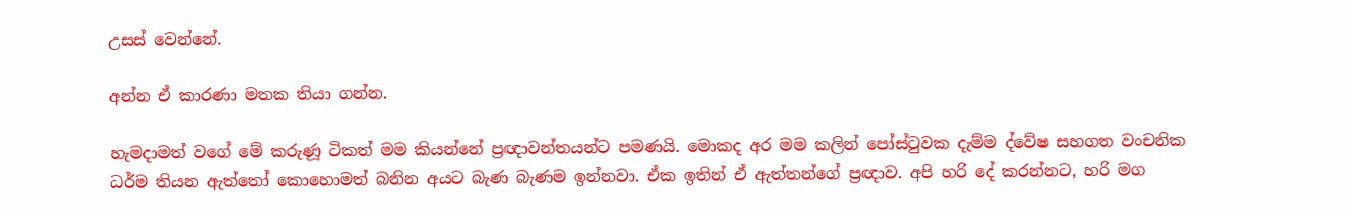උසස් වෙන්නේ.

අන්න ඒ කාරණා මතක තියා ගන්න.

හැමදාමත් වගේ මේ කරුණූ ටිකත් මම කියන්නේ ප්‍රඥාවන්තයන්ට පමණයි. මොකද අර මම කලින් පෝස්ටුවක දැම්ම ද්වේෂ සහගත වංචනික ධර්ම තියන ඇත්තෝ කොහොමත් බනින අයට බැණ බැණම ඉන්නවා. ඒක ඉතින් ඒ ඇත්තන්ගේ ප්‍රඥාව. අපි හරි දේ කරන්නට, හරි මග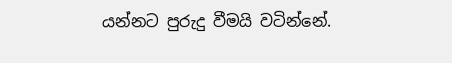යන්නට පුරුදු වීමයි වටින්නේ.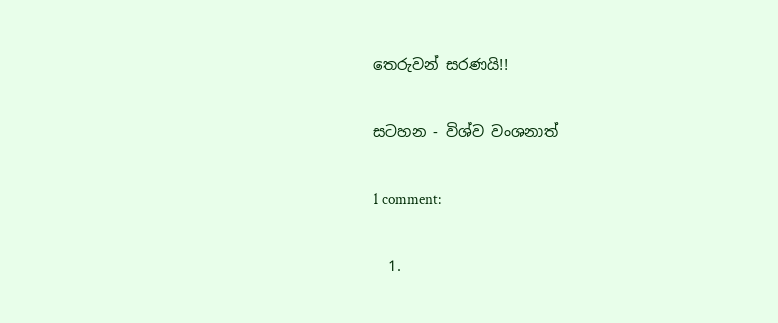තෙරුවන් සරණයි!!

සටහන - විශ්ව වංශනාත්

1 comment:

  1.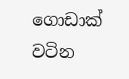ගොඩාක් වටින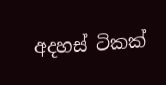අදහස් ටිකක්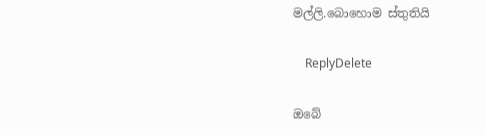මල්ලි.බොහොම ස්තුතියි

    ReplyDelete

ඔබේ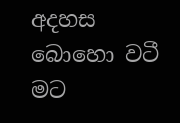අදහස බොහො වටී මට